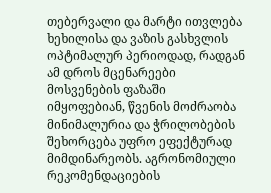თებერვალი და მარტი ითვლება ხეხილისა და ვაზის გასხვლის ოპტიმალურ პერიოდად, რადგან ამ დროს მცენარეები მოსვენების ფაზაში იმყოფებიან, წვენის მოძრაობა მინიმალურია და ჭრილობების შეხორცება უფრო ეფექტურად მიმდინარეობს. აგრონომიული რეკომენდაციების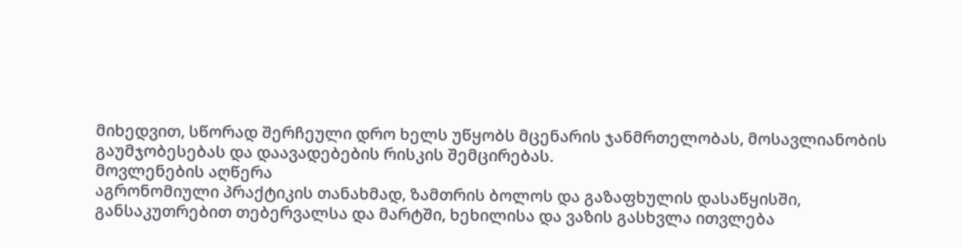მიხედვით, სწორად შერჩეული დრო ხელს უწყობს მცენარის ჯანმრთელობას, მოსავლიანობის გაუმჯობესებას და დაავადებების რისკის შემცირებას.
მოვლენების აღწერა
აგრონომიული პრაქტიკის თანახმად, ზამთრის ბოლოს და გაზაფხულის დასაწყისში, განსაკუთრებით თებერვალსა და მარტში, ხეხილისა და ვაზის გასხვლა ითვლება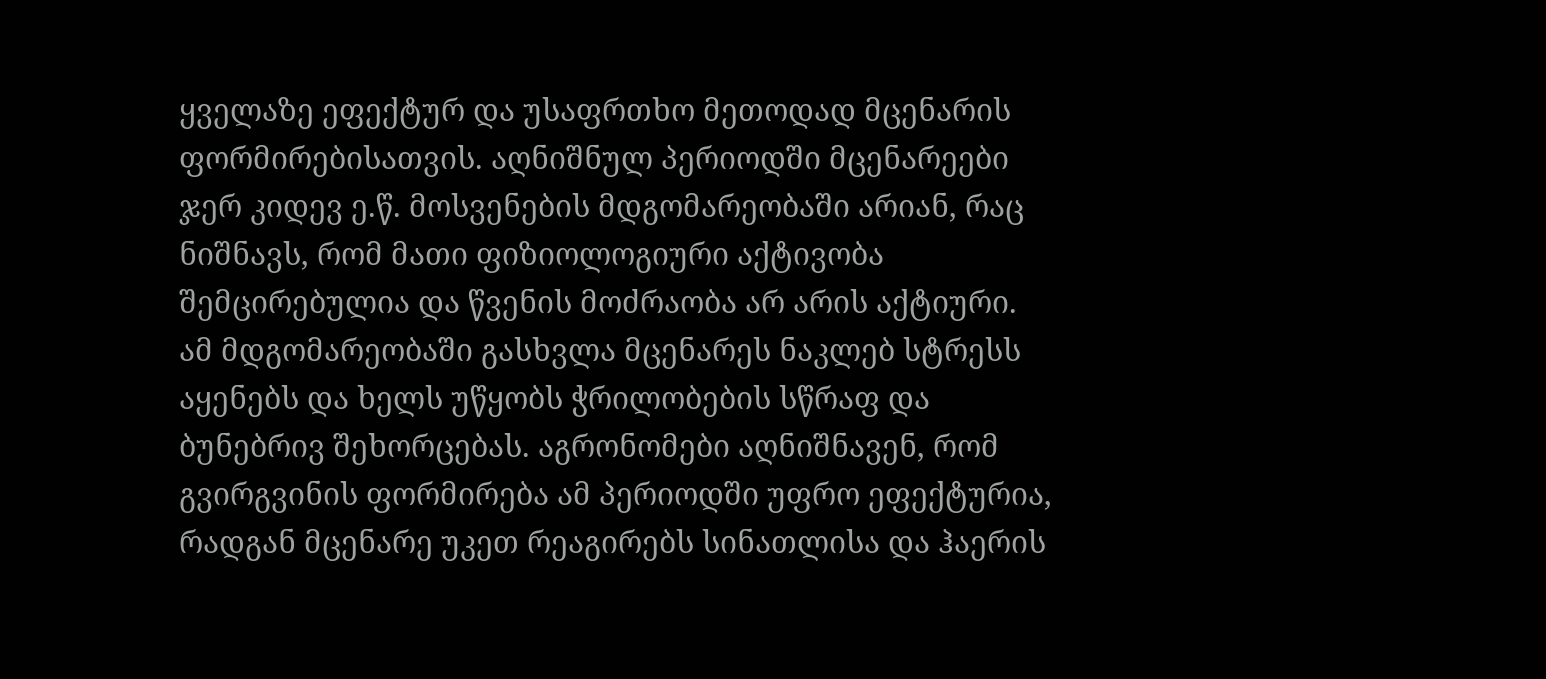ყველაზე ეფექტურ და უსაფრთხო მეთოდად მცენარის ფორმირებისათვის. აღნიშნულ პერიოდში მცენარეები ჯერ კიდევ ე.წ. მოსვენების მდგომარეობაში არიან, რაც ნიშნავს, რომ მათი ფიზიოლოგიური აქტივობა შემცირებულია და წვენის მოძრაობა არ არის აქტიური.
ამ მდგომარეობაში გასხვლა მცენარეს ნაკლებ სტრესს აყენებს და ხელს უწყობს ჭრილობების სწრაფ და ბუნებრივ შეხორცებას. აგრონომები აღნიშნავენ, რომ გვირგვინის ფორმირება ამ პერიოდში უფრო ეფექტურია, რადგან მცენარე უკეთ რეაგირებს სინათლისა და ჰაერის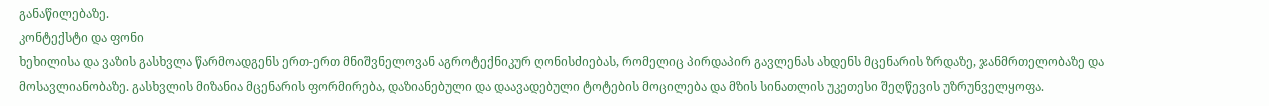განაწილებაზე.
კონტექსტი და ფონი
ხეხილისა და ვაზის გასხვლა წარმოადგენს ერთ-ერთ მნიშვნელოვან აგროტექნიკურ ღონისძიებას, რომელიც პირდაპირ გავლენას ახდენს მცენარის ზრდაზე, ჯანმრთელობაზე და მოსავლიანობაზე. გასხვლის მიზანია მცენარის ფორმირება, დაზიანებული და დაავადებული ტოტების მოცილება და მზის სინათლის უკეთესი შეღწევის უზრუნველყოფა.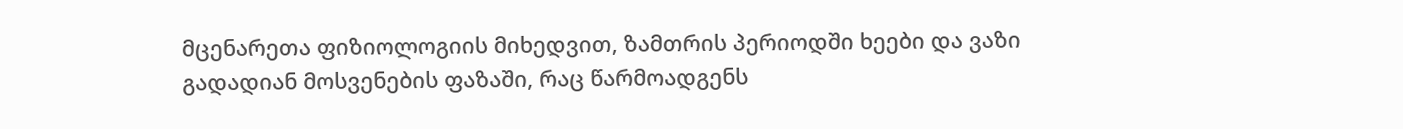მცენარეთა ფიზიოლოგიის მიხედვით, ზამთრის პერიოდში ხეები და ვაზი გადადიან მოსვენების ფაზაში, რაც წარმოადგენს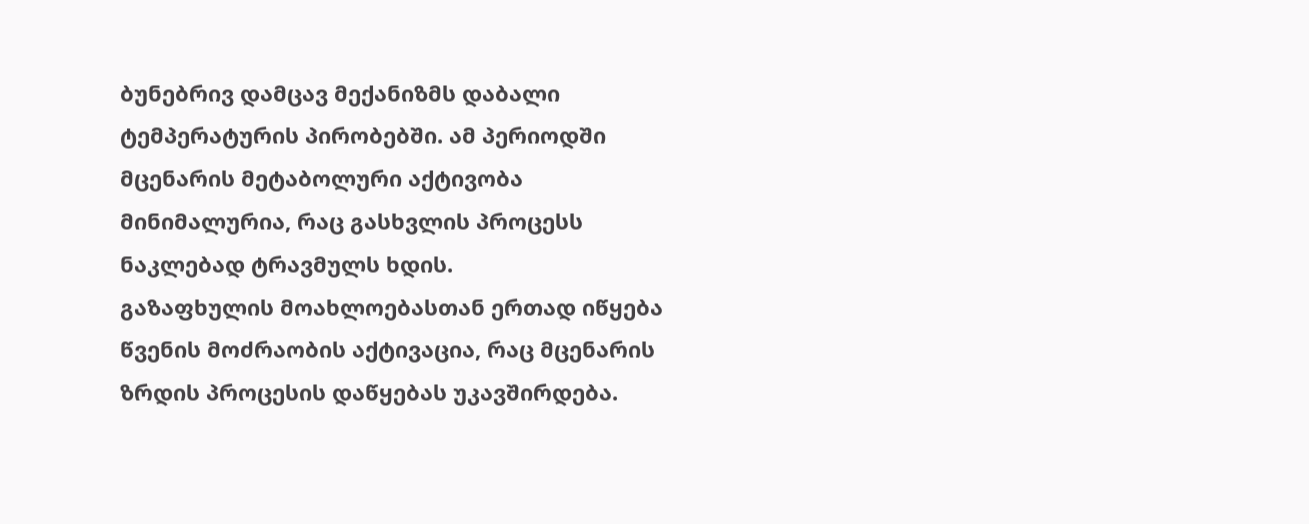ბუნებრივ დამცავ მექანიზმს დაბალი ტემპერატურის პირობებში. ამ პერიოდში მცენარის მეტაბოლური აქტივობა მინიმალურია, რაც გასხვლის პროცესს ნაკლებად ტრავმულს ხდის.
გაზაფხულის მოახლოებასთან ერთად იწყება წვენის მოძრაობის აქტივაცია, რაც მცენარის ზრდის პროცესის დაწყებას უკავშირდება.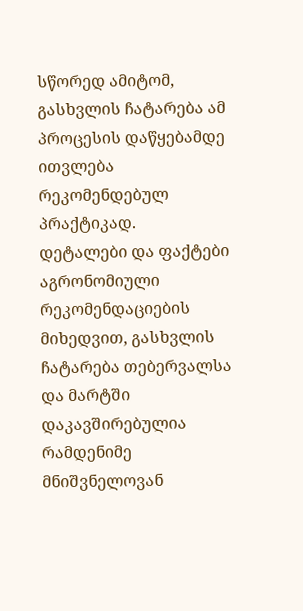სწორედ ამიტომ, გასხვლის ჩატარება ამ პროცესის დაწყებამდე ითვლება რეკომენდებულ პრაქტიკად.
დეტალები და ფაქტები
აგრონომიული რეკომენდაციების მიხედვით, გასხვლის ჩატარება თებერვალსა და მარტში დაკავშირებულია რამდენიმე მნიშვნელოვან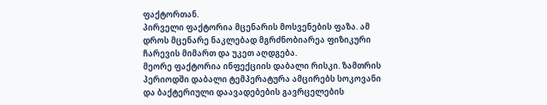ფაქტორთან.
პირველი ფაქტორია მცენარის მოსვენების ფაზა. ამ დროს მცენარე ნაკლებად მგრძნობიარეა ფიზიკური ჩარევის მიმართ და უკეთ აღდგება.
მეორე ფაქტორია ინფექციის დაბალი რისკი. ზამთრის პერიოდში დაბალი ტემპერატურა ამცირებს სოკოვანი და ბაქტერიული დაავადებების გავრცელების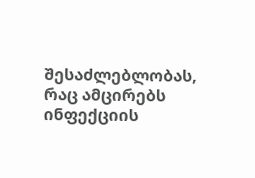შესაძლებლობას, რაც ამცირებს ინფექციის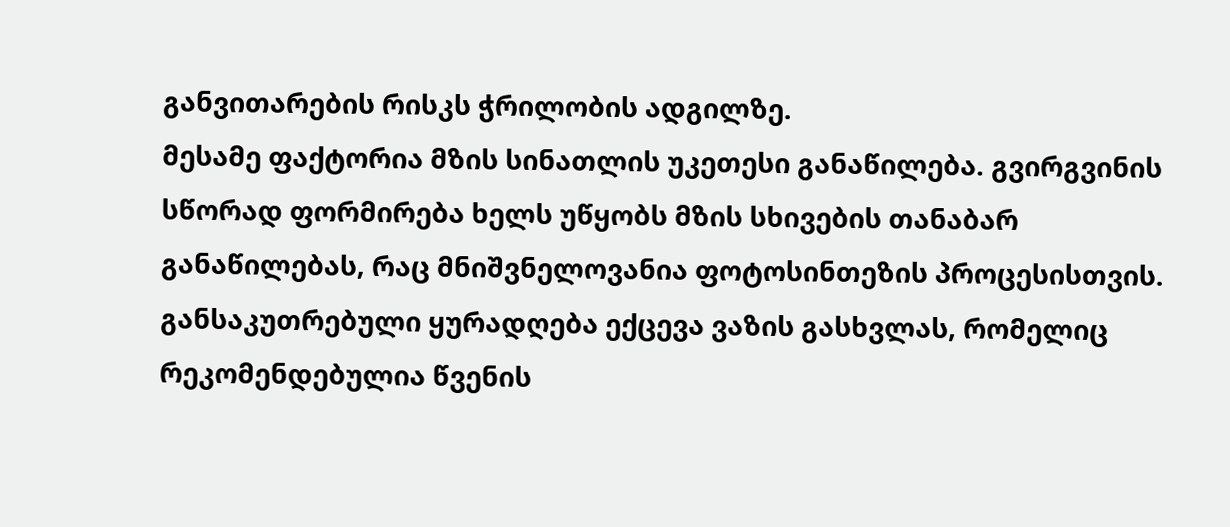განვითარების რისკს ჭრილობის ადგილზე.
მესამე ფაქტორია მზის სინათლის უკეთესი განაწილება. გვირგვინის სწორად ფორმირება ხელს უწყობს მზის სხივების თანაბარ განაწილებას, რაც მნიშვნელოვანია ფოტოსინთეზის პროცესისთვის.
განსაკუთრებული ყურადღება ექცევა ვაზის გასხვლას, რომელიც რეკომენდებულია წვენის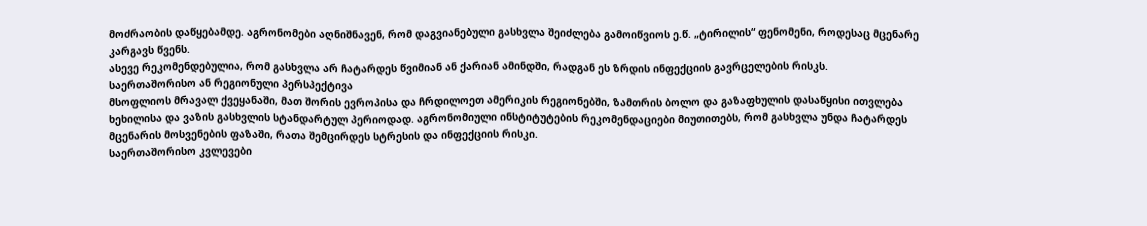მოძრაობის დაწყებამდე. აგრონომები აღნიშნავენ, რომ დაგვიანებული გასხვლა შეიძლება გამოიწვიოს ე.წ. „ტირილის“ ფენომენი, როდესაც მცენარე კარგავს წვენს.
ასევე რეკომენდებულია, რომ გასხვლა არ ჩატარდეს წვიმიან ან ქარიან ამინდში, რადგან ეს ზრდის ინფექციის გავრცელების რისკს.
საერთაშორისო ან რეგიონული პერსპექტივა
მსოფლიოს მრავალ ქვეყანაში, მათ შორის ევროპისა და ჩრდილოეთ ამერიკის რეგიონებში, ზამთრის ბოლო და გაზაფხულის დასაწყისი ითვლება ხეხილისა და ვაზის გასხვლის სტანდარტულ პერიოდად. აგრონომიული ინსტიტუტების რეკომენდაციები მიუთითებს, რომ გასხვლა უნდა ჩატარდეს მცენარის მოსვენების ფაზაში, რათა შემცირდეს სტრესის და ინფექციის რისკი.
საერთაშორისო კვლევები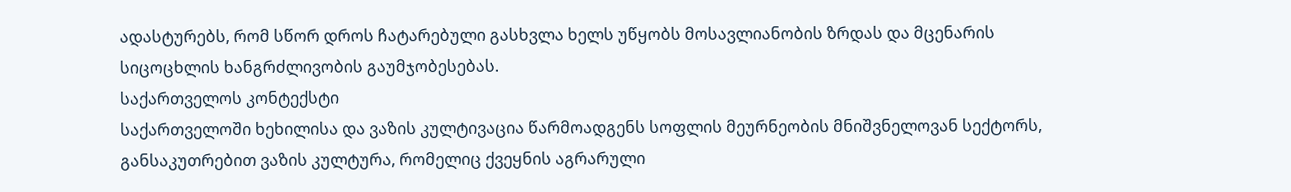ადასტურებს, რომ სწორ დროს ჩატარებული გასხვლა ხელს უწყობს მოსავლიანობის ზრდას და მცენარის სიცოცხლის ხანგრძლივობის გაუმჯობესებას.
საქართველოს კონტექსტი
საქართველოში ხეხილისა და ვაზის კულტივაცია წარმოადგენს სოფლის მეურნეობის მნიშვნელოვან სექტორს, განსაკუთრებით ვაზის კულტურა, რომელიც ქვეყნის აგრარული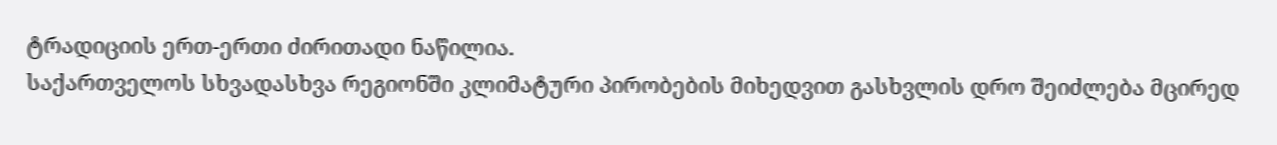ტრადიციის ერთ-ერთი ძირითადი ნაწილია.
საქართველოს სხვადასხვა რეგიონში კლიმატური პირობების მიხედვით გასხვლის დრო შეიძლება მცირედ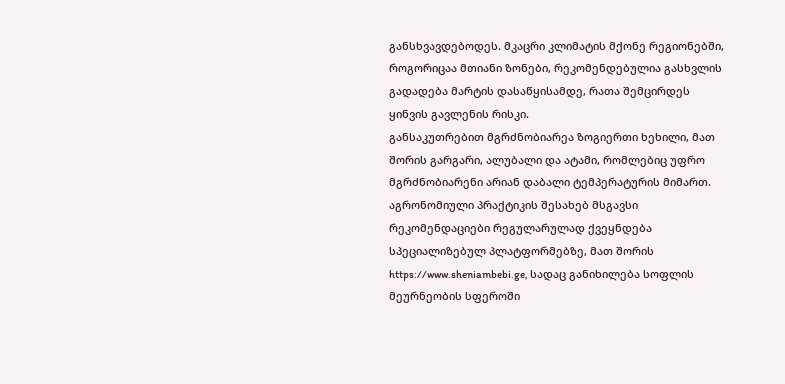განსხვავდებოდეს. მკაცრი კლიმატის მქონე რეგიონებში, როგორიცაა მთიანი ზონები, რეკომენდებულია გასხვლის გადადება მარტის დასაწყისამდე, რათა შემცირდეს ყინვის გავლენის რისკი.
განსაკუთრებით მგრძნობიარეა ზოგიერთი ხეხილი, მათ შორის გარგარი, ალუბალი და ატამი, რომლებიც უფრო მგრძნობიარენი არიან დაბალი ტემპერატურის მიმართ.
აგრონომიული პრაქტიკის შესახებ მსგავსი რეკომენდაციები რეგულარულად ქვეყნდება სპეციალიზებულ პლატფორმებზე, მათ შორის https://www.sheniambebi.ge, სადაც განიხილება სოფლის მეურნეობის სფეროში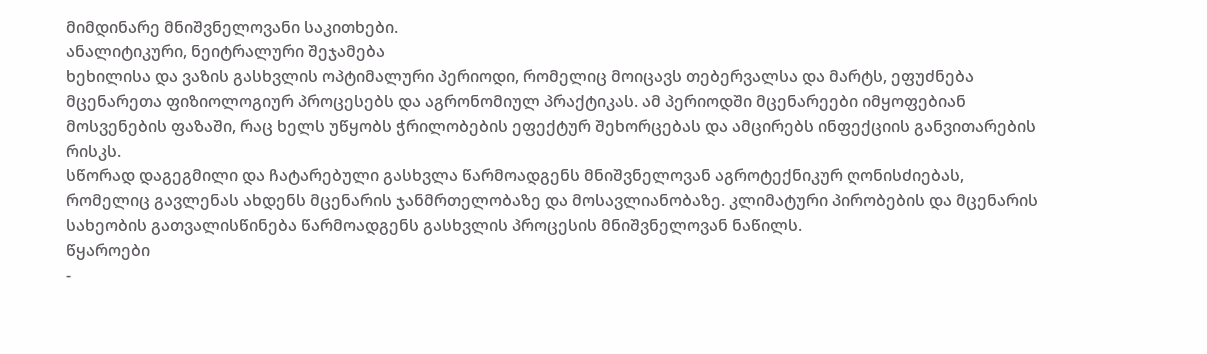მიმდინარე მნიშვნელოვანი საკითხები.
ანალიტიკური, ნეიტრალური შეჯამება
ხეხილისა და ვაზის გასხვლის ოპტიმალური პერიოდი, რომელიც მოიცავს თებერვალსა და მარტს, ეფუძნება მცენარეთა ფიზიოლოგიურ პროცესებს და აგრონომიულ პრაქტიკას. ამ პერიოდში მცენარეები იმყოფებიან მოსვენების ფაზაში, რაც ხელს უწყობს ჭრილობების ეფექტურ შეხორცებას და ამცირებს ინფექციის განვითარების რისკს.
სწორად დაგეგმილი და ჩატარებული გასხვლა წარმოადგენს მნიშვნელოვან აგროტექნიკურ ღონისძიებას, რომელიც გავლენას ახდენს მცენარის ჯანმრთელობაზე და მოსავლიანობაზე. კლიმატური პირობების და მცენარის სახეობის გათვალისწინება წარმოადგენს გასხვლის პროცესის მნიშვნელოვან ნაწილს.
წყაროები
-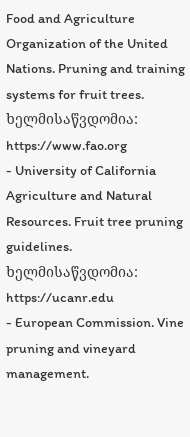Food and Agriculture Organization of the United Nations. Pruning and training systems for fruit trees. ხელმისაწვდომია: https://www.fao.org
- University of California Agriculture and Natural Resources. Fruit tree pruning guidelines. ხელმისაწვდომია: https://ucanr.edu
- European Commission. Vine pruning and vineyard management.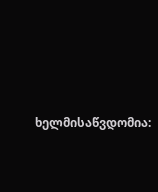ხელმისაწვდომია: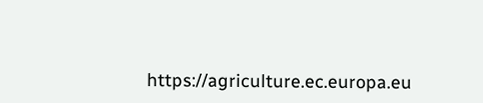https://agriculture.ec.europa.eu